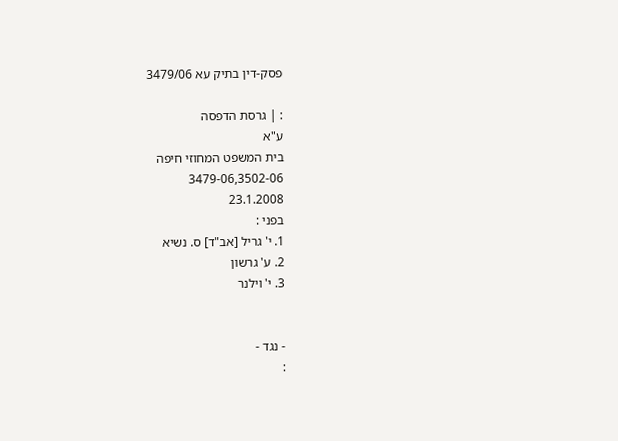פסק-דין בתיק עא 3479/06

: | גרסת הדפסה
ע"א
בית המשפט המחוזי חיפה
3479-06,3502-06
23.1.2008
בפני :
1. י' גריל [אב"ד] ס. נשיא
2. ע' גרשון
3. י' וילנר


- נגד -
: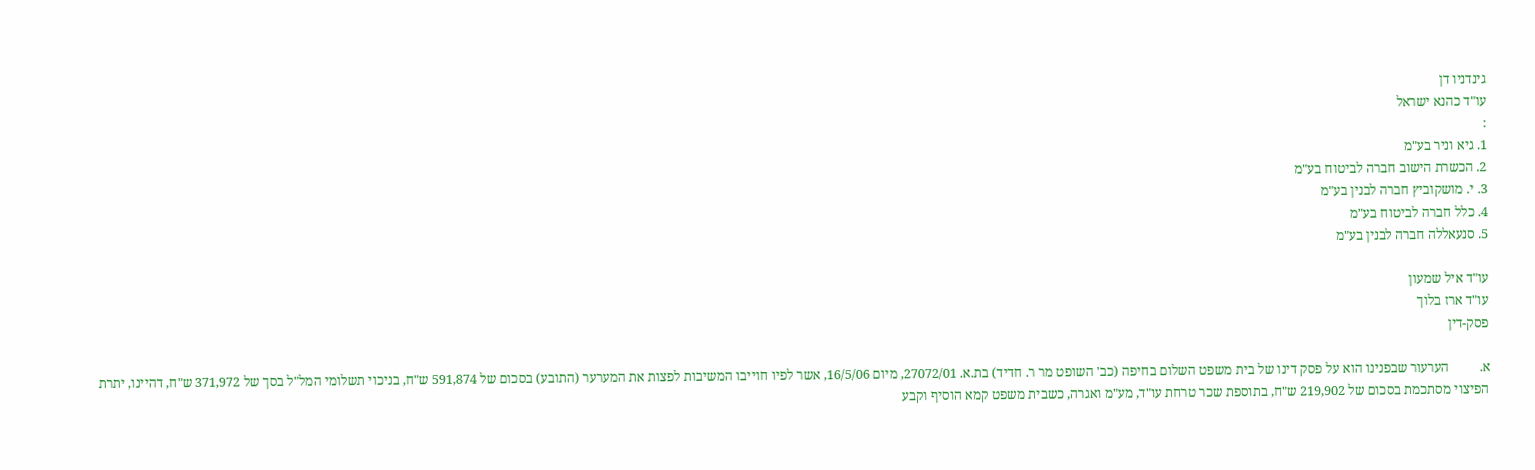גינדניו דן
עו"ד כהנא ישראל
:
1. גיא וניר בע"מ
2. הכשרת הישוב חברה לביטוח בע"מ
3. י. מושקוביץ חברה לבנין בע"מ
4. כלל חברה לביטוח בע"מ
5. סנעאללה חברה לבנין בע"מ

עו"ד איל שמעון
עו"ד ארז בלוך
פסק-דין

א.         הערעור שבפנינו הוא על פסק דינו של בית משפט השלום בחיפה (כב' השופט מר ר. חדיד) בת.א. 27072/01, מיום 16/5/06, אשר לפיו חוייבו המשיבות לפצות את המערער (התובע) בסכום של 591,874 ש"ח, בניכוי תשלומי המל"ל בסך של 371,972 ש"ח, דהיינו, יתרת הפיצוי מסתכמת בסכום של 219,902 ש"ח, בתוספת שכר טרחת עו"ד, מע"מ ואגרה, כשבית משפט קמא הוסיף וקבע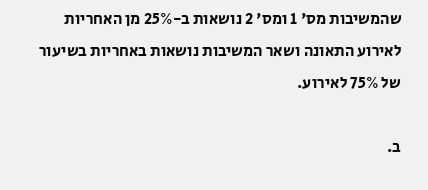שהמשיבות מס' 1 ומס' 2 נושאות ב-25% מן האחריות לאירוע התאונה ושאר המשיבות נושאות באחריות בשיעור של 75% לאירוע.

ב.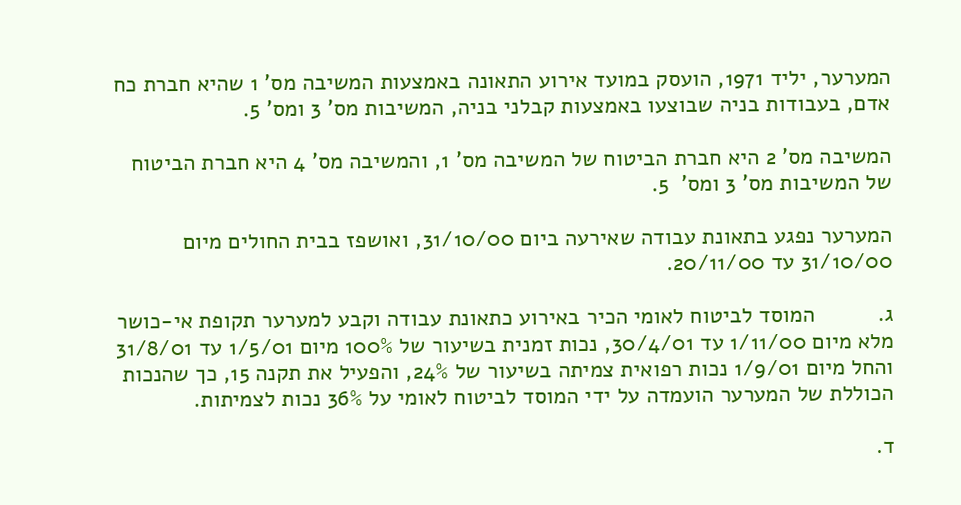המערער, יליד 1971, הועסק במועד אירוע התאונה באמצעות המשיבה מס' 1 שהיא חברת כח אדם, בעבודות בניה שבוצעו באמצעות קבלני בניה, המשיבות מס' 3 ומס' 5.

המשיבה מס' 2 היא חברת הביטוח של המשיבה מס' 1, והמשיבה מס' 4 היא חברת הביטוח של המשיבות מס' 3 ומס'  5.

המערער נפגע בתאונת עבודה שאירעה ביום 31/10/00, ואושפז בבית החולים מיום 31/10/00 עד 20/11/00.

ג.          המוסד לביטוח לאומי הכיר באירוע כתאונת עבודה וקבע למערער תקופת אי-כושר מלא מיום 1/11/00 עד 30/4/01, נכות זמנית בשיעור של 100% מיום 1/5/01 עד 31/8/01 והחל מיום 1/9/01 נכות רפואית צמיתה בשיעור של 24%, והפעיל את תקנה 15, כך שהנכות הכוללת של המערער הועמדה על ידי המוסד לביטוח לאומי על 36% נכות לצמיתות.

ד.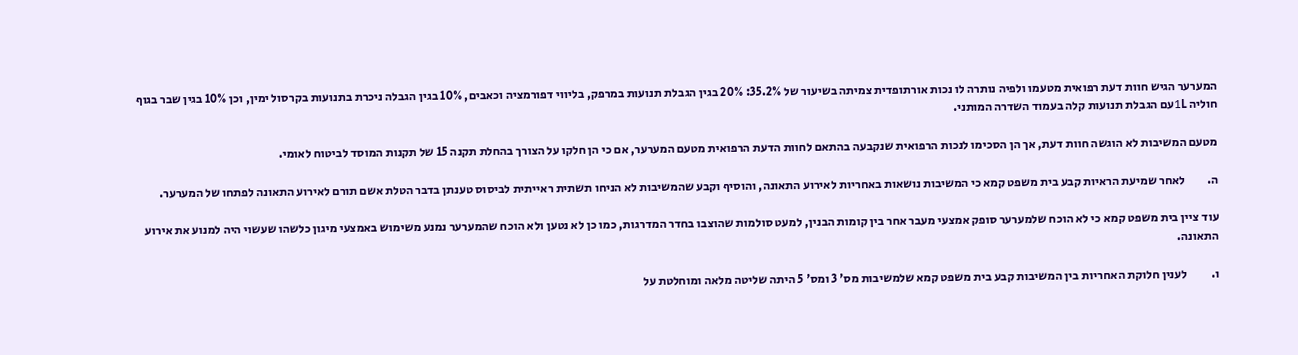המערער הגיש חוות דעת רפואית מטעמו ולפיה נותרה לו נכות אורתופדית צמיתה בשיעור של 35.2%: 20% בגין הגבלת תנועות במרפק, בליווי דפורמציה וכאבים, 10% בגין הגבלה ניכרת בתנועות בקרסול ימין, וכן 10% בגין שבר בגוף חוליה 1Lעם הגבלת תנועות קלה בעמוד השדרה המותני.

מטעם המשיבות לא הוגשה חוות דעת, אך הן הסכימו לנכות הרפואית שנקבעה בהתאם לחוות הדעת הרפואית מטעם המערער, אם כי הן חלקו על הצורך בהחלת תקנה 15 של תקנות המוסד לביטוח לאומי.

ה.         לאחר שמיעת הראיות קבע בית משפט קמא כי המשיבות נושאות באחריות לאירוע התאונה, והוסיף וקבע שהמשיבות לא הניחו תשתית ראייתית לביסוס טענתן בדבר הטלת אשם תורם לאירוע התאונה לפתחו של המערער.

עוד ציין בית משפט קמא כי לא הוכח שלמערער סופק אמצעי מעבר אחר בין קומות הבנין, למעט סולמות שהוצבו בחדר המדרגות, כמו כן לא נטען ולא הוכח שהמערער נמנע משימוש באמצעי מיגון כלשהו שעשוי היה למנוע את אירוע התאונה.

ו.          לענין חלוקת האחריות בין המשיבות קבע בית משפט קמא שלמשיבות מס' 3 ומס' 5 היתה שליטה מלאה ומוחלטת על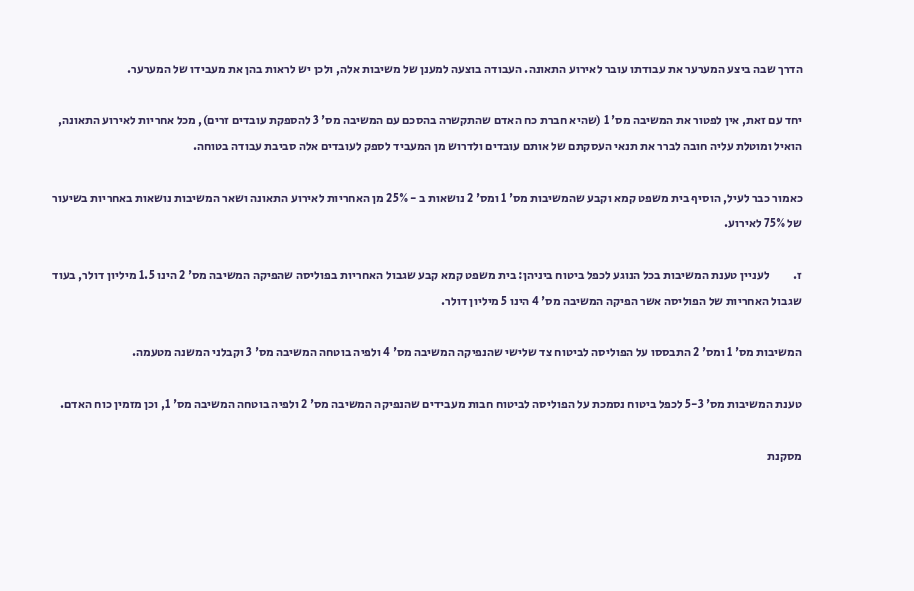הדרך שבה ביצע המערער את עבודתו עובר לאירוע התאונה. העבודה בוצעה למענן של משיבות אלה, ולכן יש לראות בהן את מעבידו של המערער.

יחד עם זאת, אין לפטור את המשיבה מס' 1 (שהיא חברת כח האדם שהתקשרה בהסכם עם המשיבה מס' 3 להספקת עובדים זרים), מכל אחריות לאירוע התאונה, הואיל ומוטלת עליה חובה לברר את תנאי העסקתם של אותם עובדים ולדרוש מן המעביד לספק לעובדים אלה סביבת עבודה בטוחה.

כאמור כבר לעיל, הוסיף בית משפט קמא וקבע שהמשיבות מס' 1 ומס' 2 נושאות ב - 25% מן האחריות לאירוע התאונה ושאר המשיבות נושאות באחריות בשיעור של 75% לאירוע.

ז.          לעניין טענת המשיבות בכל הנוגע לכפל ביטוח ביניהן: בית משפט קמא קבע שגבול האחריות בפוליסה שהפיקה המשיבה מס' 2 הינו 1.5 מיליון דולר, בעוד שגבול האחריות של הפוליסה אשר הפיקה המשיבה מס' 4 הינו 5 מיליון דולר.

המשיבות מס' 1 ומס' 2 התבססו על הפוליסה לביטוח צד שלישי שהנפיקה המשיבה מס' 4 ולפיה בוטחה המשיבה מס' 3 וקבלני המשנה מטעמה.

טענת המשיבות מס' 5-3 לכפל ביטוח נסמכת על הפוליסה לביטוח חבות מעבידים שהנפיקה המשיבה מס' 2 ולפיה בוטחה המשיבה מס' 1, וכן מזמין כוח האדם.

מסקנת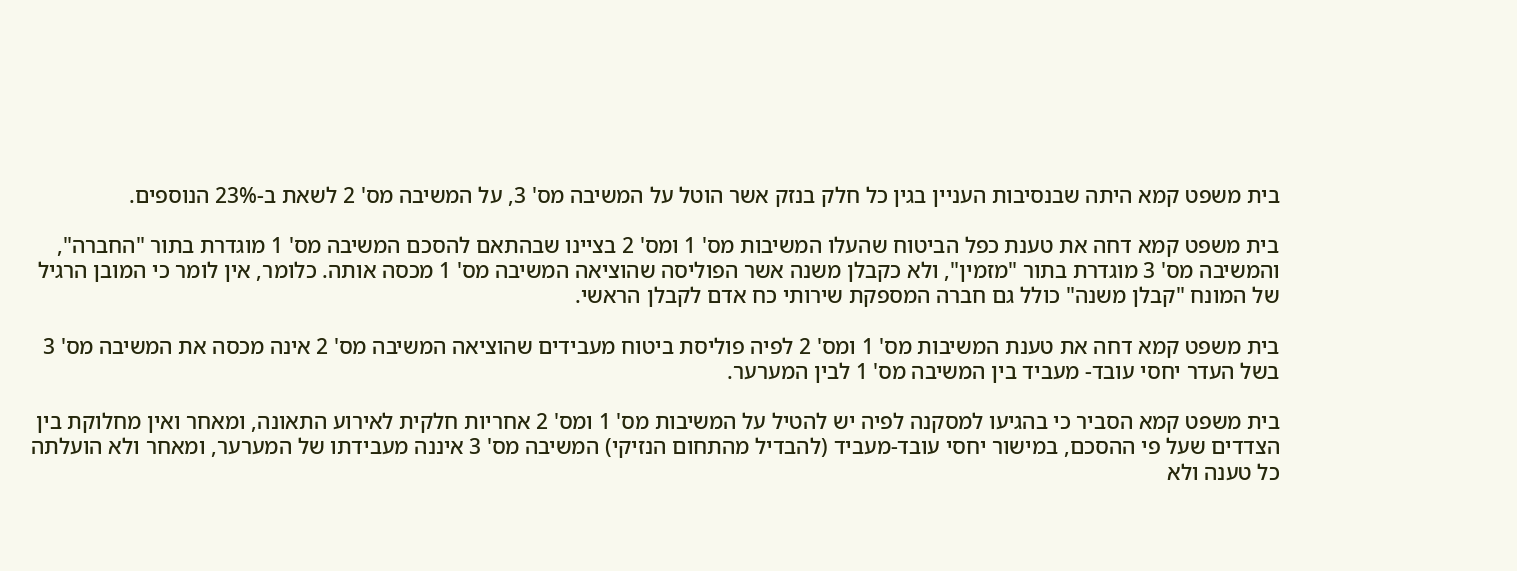בית משפט קמא היתה שבנסיבות העניין בגין כל חלק בנזק אשר הוטל על המשיבה מס' 3, על המשיבה מס' 2 לשאת ב-23% הנוספים.

בית משפט קמא דחה את טענת כפל הביטוח שהעלו המשיבות מס' 1 ומס' 2 בציינו שבהתאם להסכם המשיבה מס' 1 מוגדרת בתור "החברה", והמשיבה מס' 3 מוגדרת בתור "מזמין", ולא כקבלן משנה אשר הפוליסה שהוציאה המשיבה מס' 1 מכסה אותה. כלומר, אין לומר כי המובן הרגיל של המונח "קבלן משנה" כולל גם חברה המספקת שירותי כח אדם לקבלן הראשי.

בית משפט קמא דחה את טענת המשיבות מס' 1 ומס' 2 לפיה פוליסת ביטוח מעבידים שהוציאה המשיבה מס' 2 אינה מכסה את המשיבה מס' 3 בשל העדר יחסי עובד- מעביד בין המשיבה מס' 1 לבין המערער.

בית משפט קמא הסביר כי בהגיעו למסקנה לפיה יש להטיל על המשיבות מס' 1 ומס' 2 אחריות חלקית לאירוע התאונה, ומאחר ואין מחלוקת בין הצדדים שעל פי ההסכם, במישור יחסי עובד-מעביד (להבדיל מהתחום הנזיקי) המשיבה מס' 3 איננה מעבידתו של המערער, ומאחר ולא הועלתה כל טענה ולא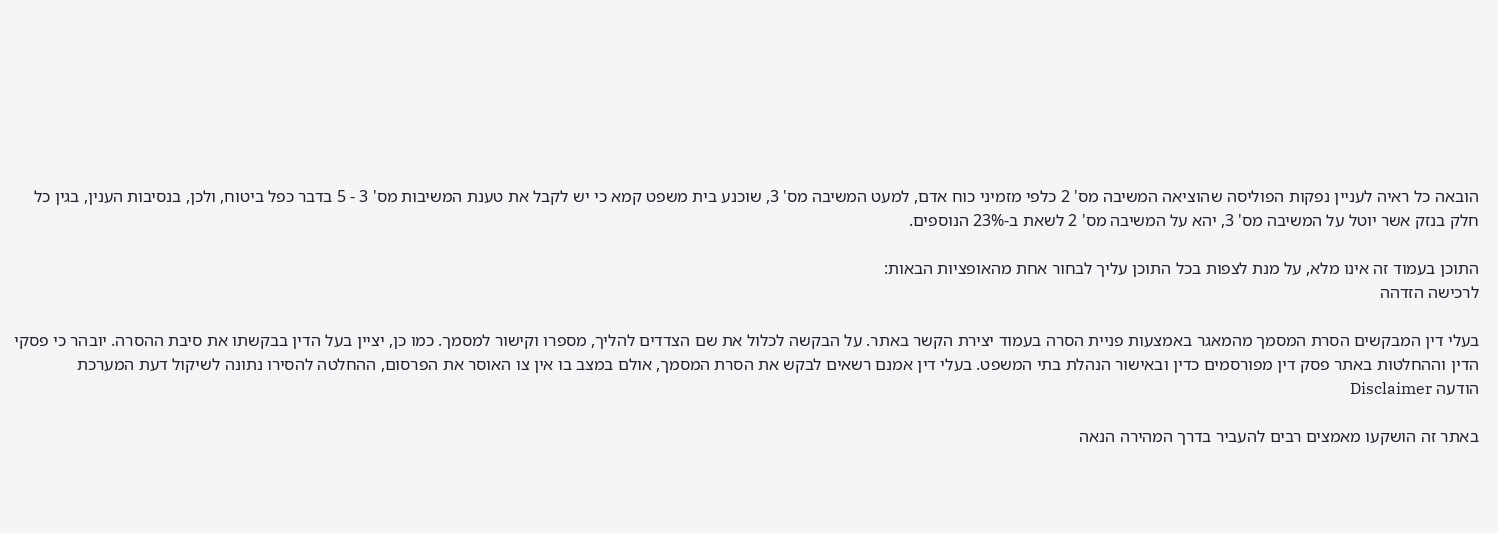הובאה כל ראיה לעניין נפקות הפוליסה שהוציאה המשיבה מס' 2 כלפי מזמיני כוח אדם, למעט המשיבה מס' 3, שוכנע בית משפט קמא כי יש לקבל את טענת המשיבות מס' 3 - 5 בדבר כפל ביטוח, ולכן, בנסיבות הענין, בגין כל חלק בנזק אשר יוטל על המשיבה מס' 3, יהא על המשיבה מס' 2 לשאת ב-23% הנוספים.

התוכן בעמוד זה אינו מלא, על מנת לצפות בכל התוכן עליך לבחור אחת מהאופציות הבאות:
לרכישה הזדהה

בעלי דין המבקשים הסרת המסמך מהמאגר באמצעות פניית הסרה בעמוד יצירת הקשר באתר. על הבקשה לכלול את שם הצדדים להליך, מספרו וקישור למסמך. כמו כן, יציין בעל הדין בבקשתו את סיבת ההסרה. יובהר כי פסקי הדין וההחלטות באתר פסק דין מפורסמים כדין ובאישור הנהלת בתי המשפט. בעלי דין אמנם רשאים לבקש את הסרת המסמך, אולם במצב בו אין צו האוסר את הפרסום, ההחלטה להסירו נתונה לשיקול דעת המערכת
הודעה Disclaimer

באתר זה הושקעו מאמצים רבים להעביר בדרך המהירה הנאה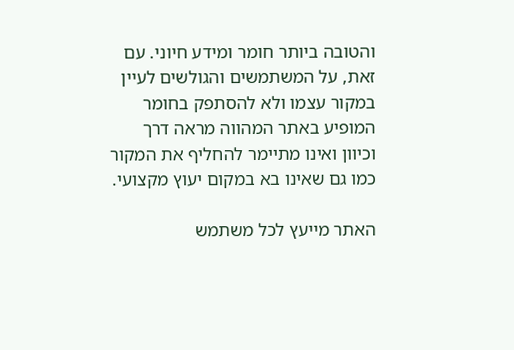והטובה ביותר חומר ומידע חיוני. עם זאת, על המשתמשים והגולשים לעיין במקור עצמו ולא להסתפק בחומר המופיע באתר המהווה מראה דרך וכיוון ואינו מתיימר להחליף את המקור כמו גם שאינו בא במקום יעוץ מקצועי.

האתר מייעץ לכל משתמש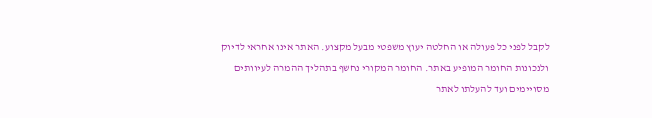לקבל לפני כל פעולה או החלטה יעוץ משפטי מבעל מקצוע. האתר אינו אחראי לדיוק ולנכונות החומר המופיע באתר. החומר המקורי נחשף בתהליך ההמרה לעיוותים מסויימים ועד להעלתו לאתר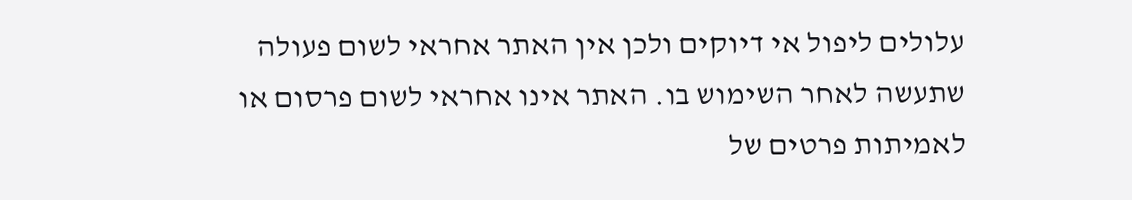עלולים ליפול אי דיוקים ולכן אין האתר אחראי לשום פעולה שתעשה לאחר השימוש בו. האתר אינו אחראי לשום פרסום או לאמיתות פרטים של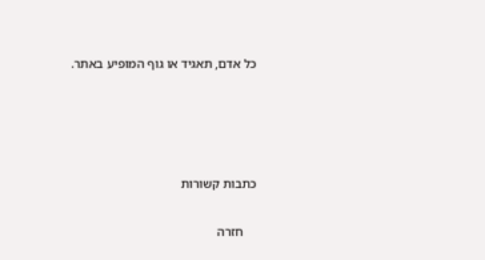כל אדם, תאגיד או גוף המופיע באתר.




כתבות קשורות

    חזרה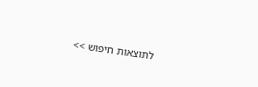לתוצאות חיפוש >>